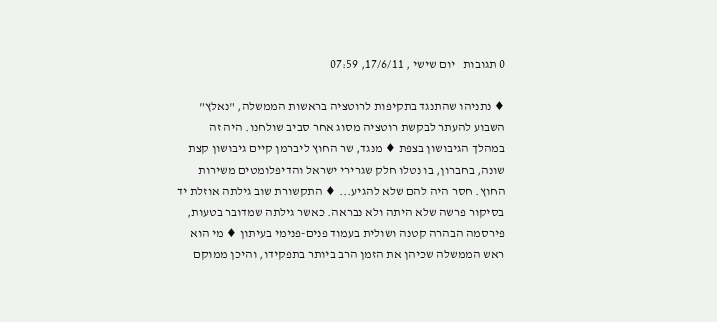0 תגובות   יום שישי , 17/6/11, 07:59

♦ נתניהו שהתנגד בתקיפות לרוטציה בראשות הממשלה, "נאלץ" השבוע להעתר לבקשת רוטציה מסוג אחר סביב שולחנו. היה זה במהלך הגיבושון בצפת ♦ מנגד, שר החוץ ליברמן קיים גיבושון קצת שונה, בחברון, בו נטלו חלק שגרירי ישראל והדיפלומטים משירות החוץ. חסר היה להם שלא להגיע... ♦ התקשורת שוב גילתה אוזלת יד בסיקור פרשה שלא היתה ולא נבראה. כאשר גילתה שמדובר בטעות, פירסמה הבהרה קטנה ושולית בעמוד פנים-פנימי בעיתון ♦ מי הוא ראש הממשלה שכיהן את הזמן הרב ביותר בתפקידו, והיכן ממוקם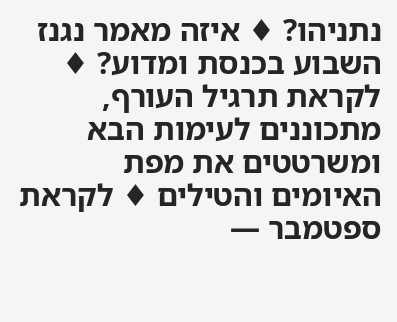נתניהו? ♦ איזה מאמר נגנז השבוע בכנסת ומדוע? ♦ לקראת תרגיל העורף, מתכוננים לעימות הבא ומשרטטים את מפת האיומים והטילים ♦ לקראת ספטמבר —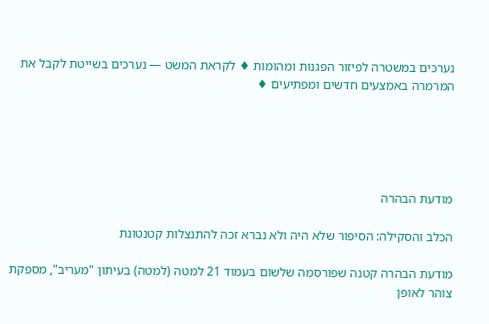נערכים במשטרה לפיזור הפגנות ומהומות ♦ לקראת המשט — נערכים בשייטת לקבל את המרמרה באמצעים חדשים ומפתיעים ♦





מודעת הבהרה

הכלב והסקילה: הסיפור שלא היה ולא נברא זכה להתנצלות קטנטונת

מודעת הבהרה קטנה שפורסמה שלשום בעמוד 21 למטה (למטה) בעיתון "מעריב", מספקת צוהר לאופן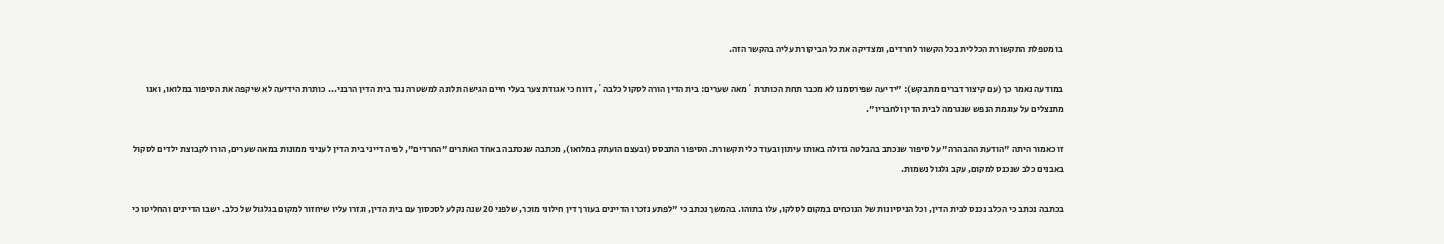בו מטפלת התקשורת הכללית בכל הקשור לחרדים, ומצדיקה את כל הביקורת עליה בהקשר הזה.

במודעה נאמר כך (עם קיצור דברים מתבקש): "ידיעה שפירסמנו לא מכבר תחת הכותרת ´מאה שערים: בית הדין הורה לסקול כלבה´, דווח כי אגודת צער בעלי חיים הגישה תלונה למשטרה נגד בית הדין הרבני... כותרת הידיעה לא שיקפה את הסיפור במלואו, ואנו מתנצלים על עוגמת הנפש שנגרמה לבית הדין ולחבריו".

זו כאמור היתה "הודעת ההבהרה" על סיפור שנכתב בהבלטה גדולה באותו עיתון ובעוד כלי תקשורת. הסיפור התבסס (ובעצם הועתק במלואו), מכתבה שנכתבה באחד האתרים "החרדים", לפיה דייני בית הדין לעניני ממונות במאה שערים, הורו לקבוצת ילדים לסקול באבנים כלב שנכנס למקום, עקב גלגול נשמות.

בכתבה נכתב כי הכלב נכנס לבית הדין, וכל הניסיונות של הנוכחים במקום לסלקו, עלו בתוהו. בהמשך נכתב כי "לפתע נזכרו הדיינים בעורך דין חילוני מוכר, שלפני 20 שנה נקלע לסכסוך עם בית הדין, וגזרו עליו שיחזור למקום בגלגול של כלב. ישבו הדיינים והחליטו כי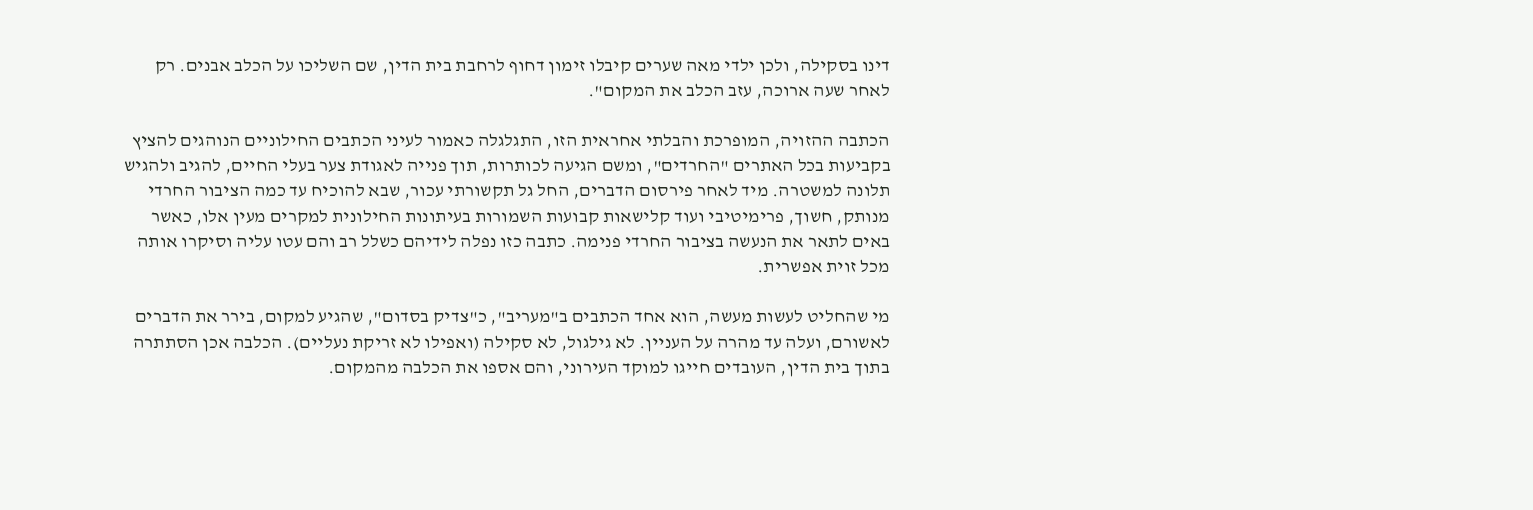דינו בסקילה, ולכן ילדי מאה שערים קיבלו זימון דחוף לרחבת בית הדין, שם השליכו על הכלב אבנים. רק לאחר שעה ארוכה, עזב הכלב את המקום".

הכתבה ההזויה, המופרכת והבלתי אחראית הזו, התגלגלה כאמור לעיני הכתבים החילוניים הנוהגים להציץ בקביעות בכל האתרים "החרדים", ומשם הגיעה לכותרות, תוך פנייה לאגודת צער בעלי החיים, להגיב ולהגיש תלונה למשטרה. מיד לאחר פירסום הדברים, החל גל תקשורתי עכור, שבא להוכיח עד כמה הציבור החרדי מנותק, חשוך, פרימיטיבי ועוד קלישאות קבועות השמורות בעיתונות החילונית למקרים מעין אלו, כאשר באים לתאר את הנעשה בציבור החרדי פנימה. כתבה כזו נפלה לידיהם כשלל רב והם עטו עליה וסיקרו אותה מכל זוית אפשרית.

מי שהחליט לעשות מעשה, הוא אחד הכתבים ב"מעריב", כ"צדיק בסדום", שהגיע למקום, בירר את הדברים לאשורם, ועלה עד מהרה על העניין. לא גילגול, לא סקילה (ואפילו לא זריקת נעליים). הכלבה אכן הסתתרה בתוך בית הדין, העובדים חייגו למוקד העירוני, והם אספו את הכלבה מהמקום.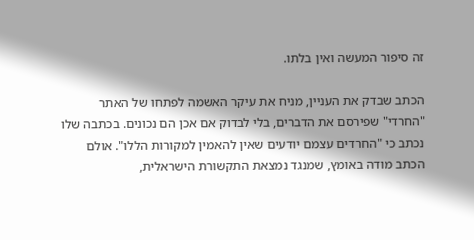זה סיפור המעשה ואין בלתו.

הכתב שבדק את העניין, מניח את עיקר האשמה לפתחו של האתר "החרדי" שפירסם את הדברים, בלי לבדוק אם אכן הם נכונים. בכתבה שלו נכתב כי "החרדים עצמם יודעים שאין להאמין למקורות הללו". אולם הכתב מודה באומץ, שמנגד נמצאת התקשורת הישראלית,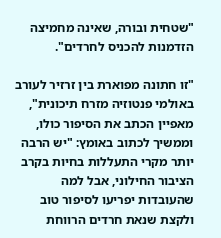"שטחית ובורה, שאינה מחמיצה הזדמנות להכניס לחרדים".

"זו חתונה מפוארת בין זרזיר לעורב באולמי פנטוזיה מזרח תיכונית", מאפיין הכתב את הסיפור כולו, וממשיך לכתוב באומץ: "יש הרבה יותר מקרי התעללות בחיות בקרב הציבור החילוני, אבל למה שהעובדות יפריעו לסיפור טוב ולקצת שנאת חרדים הרווחת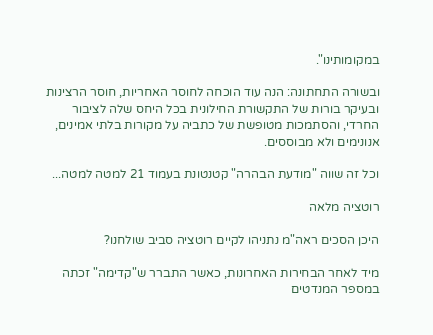במקומותינו".

ובשורה התחתונה: הנה עוד הוכחה לחוסר האחריות, חוסר הרצינות ובעיקר בורות של התקשורת החילונית בכל היחס שלה לציבור החרדי, והסתמכות מטופשת של כתביה על מקורות בלתי אמינים, אנונימים ולא מבוססים.

וכל זה שווה "מודעת הבהרה" קטנטונת בעמוד 21 למטה למטה...

רוטציה מלאה

היכן הסכים ראה"מ נתניהו לקיים רוטציה סביב שולחנו?

מיד לאחר הבחירות האחרונות, כאשר התברר ש"קדימה" זכתה במספר המנדטים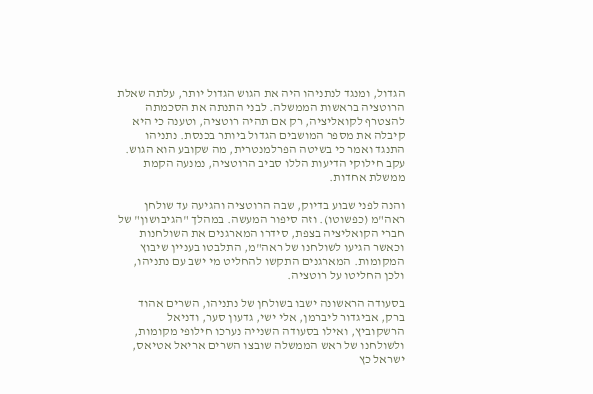הגדול, ומנגד לנתניהו היה את הגוש הגדול יותר, עלתה שאלת הרוטציה בראשות הממשלה. לבני התנתה את הסכמתה להצטרף לקואליציה, רק אם תהיה רוטציה, וטענה כי היא קיבלה את מספר המושבים הגדול ביותר בכנסת. נתניהו התנגד ואמר כי בשיטה הפרלמנטרית, מה שקובע הוא הגוש. עקב חילוקי הדיעות הללו סביב הרוטציה, נמנעה הקמת ממשלת אחדות.

והנה לפני שבוע בדיוק, שבה הרוטציה והגיעה עד שולחן ראה"מ (כפשוטו). וזה סיפור המעשה. במהלך "הגיבושון" של חברי הקואליציה בצפת, סידרו המארגנים את השולחנות וכאשר הגיעו לשולחנו של ראה"מ, התלבטו בעניין שיבוץ המקומות. המארגנים התקשו להחליט מי ישב עם נתניהו, ולכן החליטו על רוטציה.

בסעודה הראשונה ישבו בשולחן של נתניהו, השרים אהוד ברק, אביגדור ליברמן, אלי ישי, גדעון סער, ודניאל הרשקוביץ, ואילו בסעודה השנייה נערכו חילופי מקומות, ולשולחנו של ראש הממשלה שובצו השרים אריאל אטיאס, ישראל כץ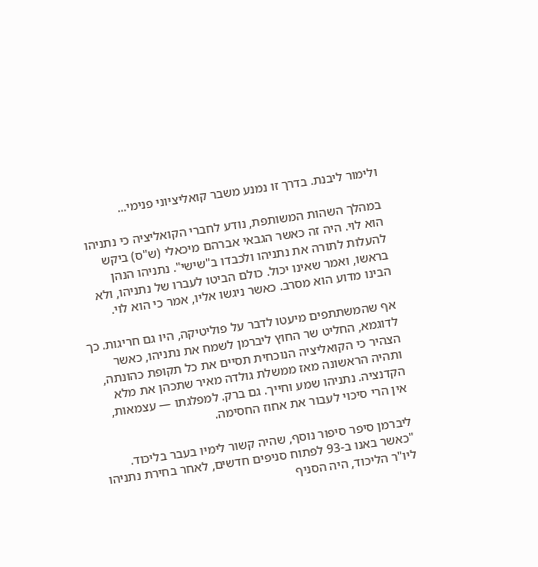ולימור ליבנת. בדרך זו נמנע משבר קואליציוני פנימי...

במהלך השהות המשותפת, נודע לחברי הקואליציה כי נתניהו הוא לוי. היה זה כאשר הגבאי אברהם מיכאלי (ש"ס) ביקש להעלות לתורה את נתניהו ולכבדו ב"שישי". נתניהו הנהן בראשו, ואמר שאינו יכול. כולם הביטו לעברו של נתניהו, ולא הבינו מדוע הוא מסרב. כאשר ניגשו אליו, אמר כי הוא לוי.

אף שהמשתתפים מיעטו לדבר על פוליטיקה, היו גם חריגות. כך לדוגמא, החליט שר החוץ ליברמן לשמח את נתניהו, כאשר הצהיר כי הקואליציה הנוכחית תסיים את כל תקופת כהונתה, ותהיה הראשונה מאז ממשלת גולדה מאיר שתכהן את מלא הקדנציה. נתניהו שמע וחייך. גם ברק. למפלגתו — עצמאות, אין הרי סיכוי לעבור את אחוז החסימה.

ליברמן סיפר סיפור נוסף, שהיה קשור לימיו בעבר בליכוד. "כאשר באנו ב-93 לפתוח סניפים חדשים, לאחר בחירת נתניהו ליו"ר הליכוד, היה הסניף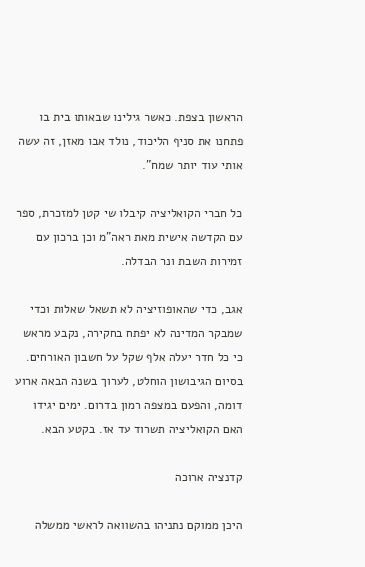הראשון בצפת. כאשר גילינו שבאותו בית בו פתחנו את סניף הליכוד, נולד אבו מאזן, זה עשה אותי עוד יותר שמח".

כל חברי הקואליציה קיבלו שי קטן למזכרת, ספר עם הקדשה אישית מאת ראה"מ וכן ברכון עם זמירות השבת ונר הבדלה.

אגב, כדי שהאופוזיציה לא תשאל שאלות וכדי שמבקר המדינה לא יפתח בחקירה, נקבע מראש כי כל חדר יעלה אלף שקל על חשבון האורחים. בסיום הגיבושון הוחלט, לערוך בשנה הבאה ארוע דומה, והפעם במצפה רמון בדרום. ימים יגידו האם הקואליציה תשרוד עד אז. בקטע הבא.

קדנציה ארוכה

היכן ממוקם נתניהו בהשוואה לראשי ממשלה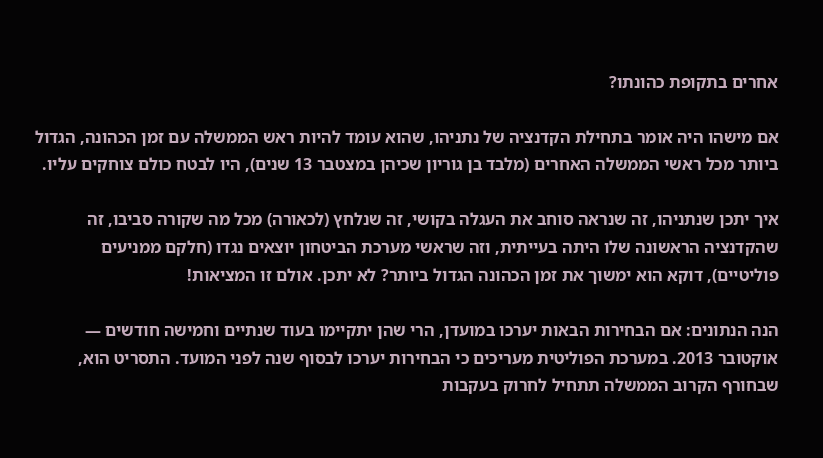אחרים בתקופת כהונתו?

אם מישהו היה אומר בתחילת הקדנציה של נתניהו, שהוא עומד להיות ראש הממשלה עם זמן הכהונה, הגדול ביותר מכל ראשי הממשלה האחרים (מלבד בן גוריון שכיהן במצטבר 13 שנים), היו לבטח כולם צוחקים עליו.

איך יתכן שנתניהו, זה שנראה סוחב את העגלה בקושי, זה שנלחץ (לכאורה) מכל מה שקורה סביבו, זה שהקדנציה הראשונה שלו היתה בעייתית, וזה שראשי מערכת הביטחון יוצאים נגדו (חלקם ממניעים פוליטיים), דוקא הוא ימשוך את זמן הכהונה הגדול ביותר? לא יתכן. אולם זו המציאות!

הנה הנתונים: אם הבחירות הבאות יערכו במועדן, הרי שהן יתקיימו בעוד שנתיים וחמישה חודשים — אוקטובר 2013. במערכת הפוליטית מעריכים כי הבחירות יערכו לבסוף שנה לפני המועד. התסריט הוא, שבחורף הקרוב הממשלה תתחיל לחרוק בעקבות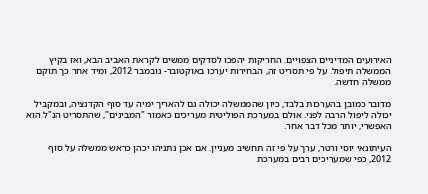האירועים המדיניים הצפויים. החריקות יהפכו לסדקים ממשים לקראת האביב הבא, ואז בקיץ הממשלה תיפול. על פי תסריט זה, הבחירות יערכו באוקטובר- נובמבר 2012, ומיד אחר כך תוקם ממשלה חדשה.

מדובר כמובן בהערכות בלבד, כיון שהממשלה יכולה גם להאריך ימיה עד סוף הקדנציה, ובמקביל יכולה ליפול הרבה לפני. אולם במערכת הפוליטית מעריכים כאמור "המבינים", שהתסריט הנ"ל הוא האפשרי, יותר מכל דבר אחר.

העיתונאי יוסי ורטר, ערך על פי זה תחשיב מעניין. אם אכן נתניהו יכהן כראש ממשלה על סוף 2012, כפי שמעריכים רבים במערכת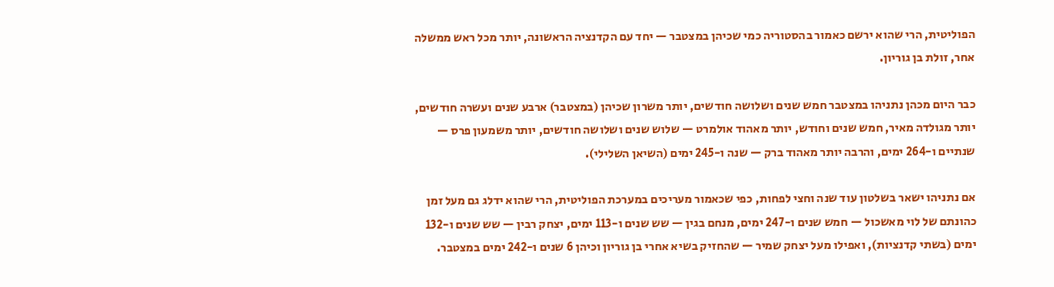הפוליטית, הרי שהוא ירשם כאמור בהסטוריה כמי שכיהן במצטבר — יחד עם הקדנציה הראשונה, יותר מכל ראש ממשלה אחר, זולת בן גוריון.

כבר היום מכהן נתניהו במצטבר חמש שנים ושלושה חודשים, יותר משרון שכיהן (במצטבר) ארבע שנים ועשרה חודשים, יותר מגולדה מאיר, חמש שנים וחודש, יותר מאהוד אולמרט — שלוש שנים ושלושה חודשים, יותר משמעון פרס — שנתיים ו-264 ימים, והרבה יותר מאהוד ברק — שנה ו-245 ימים (השיאן השלילי).

אם נתניהו ישאר בשלטון עוד שנה וחצי לפחות, כפי שכאמור מעריכים במערכת הפוליטית, הרי שהוא ידלג גם מעל זמן כהונתם של לוי מאשכול — חמש שנים ו-247 ימים, מנחם בגין — שש שנים ו-113 ימים, יצחק רבין — שש שנים ו-132 ימים (בשתי קדנציות), ואפילו מעל יצחק שמיר — שהחזיק בשיא אחרי בן גוריון וכיהן 6 שנים ו-242 ימים במצטבר.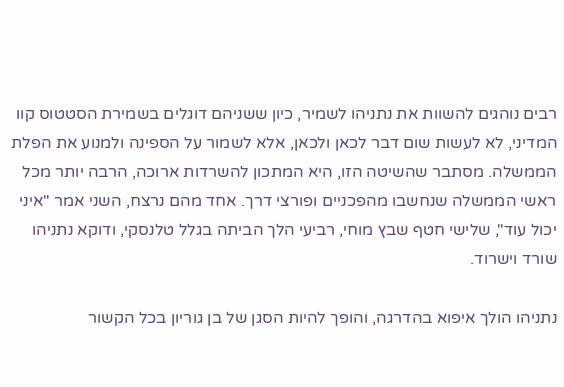רבים נוהגים להשוות את נתניהו לשמיר, כיון ששניהם דוגלים בשמירת הסטטוס קוו המדיני, לא לעשות שום דבר לכאן ולכאן, אלא לשמור על הספינה ולמנוע את הפלת הממשלה. מסתבר שהשיטה הזו, היא המתכון להשרדות ארוכה, הרבה יותר מכל ראשי הממשלה שנחשבו מהפכניים ופורצי דרך. אחד מהם נרצח, השני אמר "איני יכול עוד", שלישי חטף שבץ מוחי, רביעי הלך הביתה בגלל טלנסקי, ודוקא נתניהו שורד וישרוד.

נתניהו הולך איפוא בהדרגה, והופך להיות הסגן של בן גוריון בכל הקשור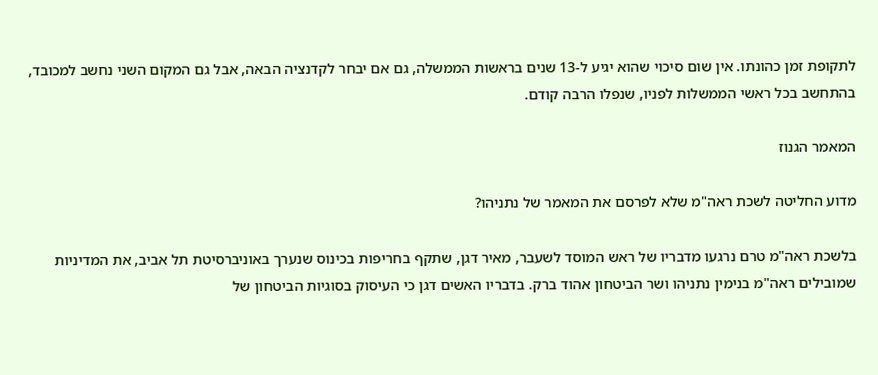לתקופת זמן כהונתו. אין שום סיכוי שהוא יגיע ל-13 שנים בראשות הממשלה, גם אם יבחר לקדנציה הבאה, אבל גם המקום השני נחשב למכובד, בהתחשב בכל ראשי הממשלות לפניו, שנפלו הרבה קודם.

המאמר הגנוז

מדוע החליטה לשכת ראה"מ שלא לפרסם את המאמר של נתניהו?

בלשכת ראה"מ טרם נרגעו מדבריו של ראש המוסד לשעבר, מאיר דגן, שתקף בחריפות בכינוס שנערך באוניברסיטת תל אביב, את המדיניות שמובילים ראה"מ בנימין נתניהו ושר הביטחון אהוד ברק. בדבריו האשים דגן כי העיסוק בסוגיות הביטחון של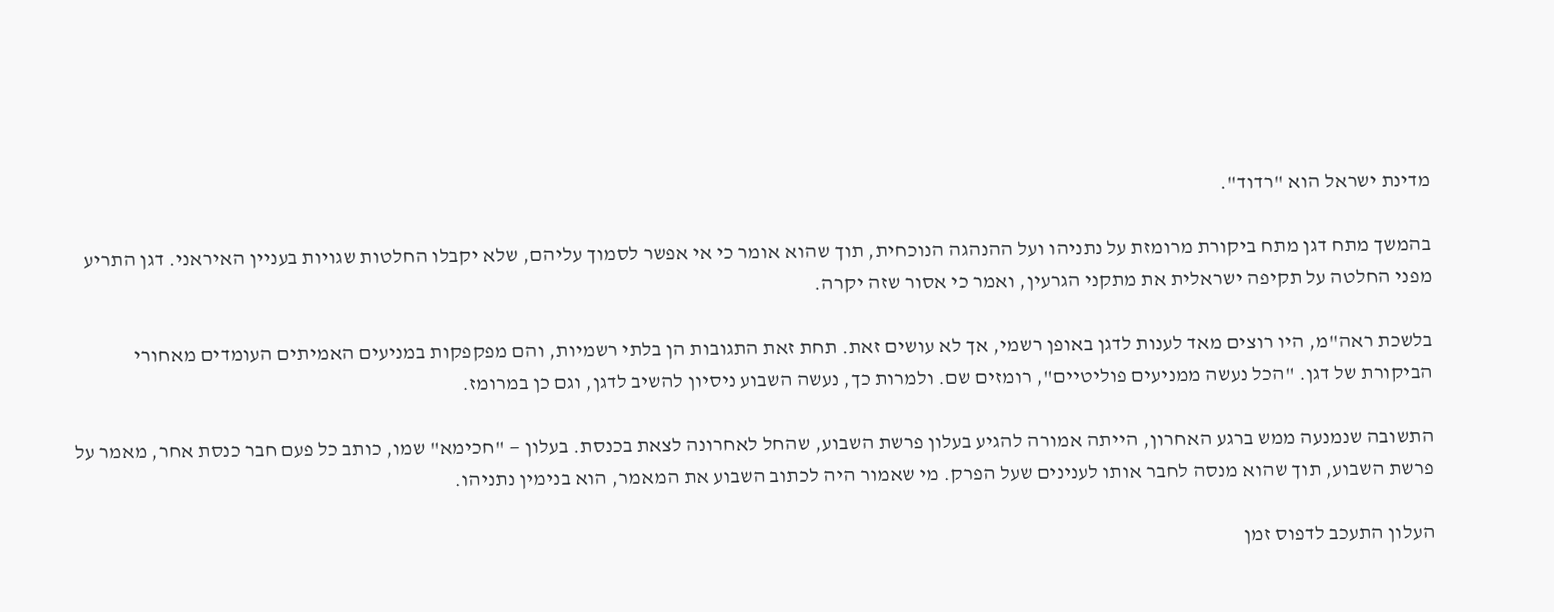מדינת ישראל הוא "רדוד".

בהמשך מתח דגן מתח ביקורת מרומזת על נתניהו ועל ההנהגה הנוכחית, תוך שהוא אומר כי אי אפשר לסמוך עליהם, שלא יקבלו החלטות שגויות בעניין האיראני. דגן התריע מפני החלטה על תקיפה ישראלית את מתקני הגרעין, ואמר כי אסור שזה יקרה.

בלשכת ראה"מ, היו רוצים מאד לענות לדגן באופן רשמי, אך לא עושים זאת. תחת זאת התגובות הן בלתי רשמיות, והם מפקפקות במניעים האמיתים העומדים מאחורי הביקורת של דגן. "הכל נעשה ממניעים פוליטיים", רומזים שם. ולמרות כך, נעשה השבוע ניסיון להשיב לדגן, וגם כן במרומז.

התשובה שנמנעה ממש ברגע האחרון, הייתה אמורה להגיע בעלון פרשת השבוע, שהחל לאחרונה לצאת בכנסת. בעלון — "חכימא" שמו, כותב כל פעם חבר כנסת אחר, מאמר על פרשת השבוע, תוך שהוא מנסה לחבר אותו לענינים שעל הפרק. מי שאמור היה לכתוב השבוע את המאמר, הוא בנימין נתניהו.

העלון התעכב לדפוס זמן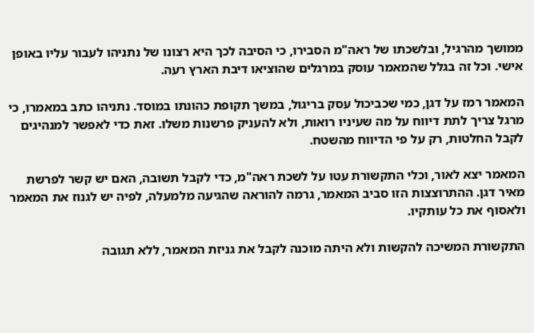ממושך מהרגיל, ובלשכתו של ראה"מ הסבירו, כי הסיבה לכך היא רצונו של נתניהו לעבור עליו באופן אישי. וכל זה בגלל שהמאמר עוסק במרגלים שהוציאו דיבת הארץ רעה.

המאמר רמז על דגן, כמי שכביכול עסק בריגול, במשך תקופת כהונתו במוסד. נתניהו כתב במאמרו, כי מרגל צריך לתת דיווח על מה שעיניו רואות, ולא להעניק פרשנות משלו. זאת כדי לאפשר למנהיגים לקבל החלטות, רק על פי הדיווח מהשטח.

המאמר יצא לאור, וכלי התקשורת עטו על לשכת ראה"מ, כדי לקבל תשובה, האם יש קשר לפרשת מאיר דגן. ההתרוצצות הזו סביב המאמר, גרמה להוראה שהגיעה מלמעלה, לפיה יש לגנוז את המאמר ולאסוף את כל עותקיו.

התקשורת המשיכה להקשות ולא היתה מוכנה לקבל את גניזת המאמר, ללא תגובה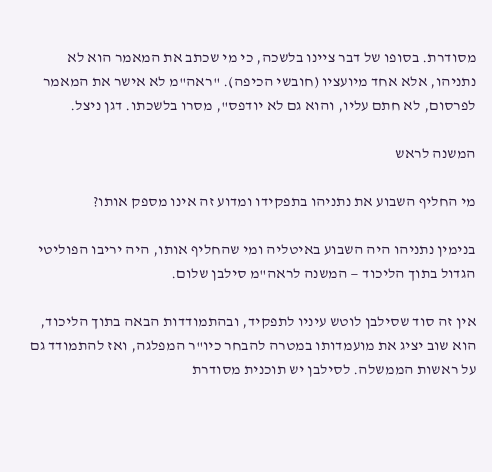מסודרת. בסופו של דבר ציינו בלשכה, כי מי שכתב את המאמר הוא לא נתניהו, אלא אחד מיועציו (חובשי הכיפה). "ראה"מ לא אישר את המאמר לפרסום, לא חתם עליו, והוא גם לא יודפס", מסרו בלשכתו. דגן ניצל.

המשנה לראש

מי החליף השבוע את נתניהו בתפקידו ומדוע זה אינו מספק אותו?

בנימין נתניהו היה השבוע באיטליה ומי שהחליף אותו, היה יריבו הפוליטי הגדול בתוך הליכוד — המשנה לראה"מ סילבן שלום.

אין זה סוד שסילבן לוטש עיניו לתפקיד, ובהתמודדות הבאה בתוך הליכוד, הוא שוב יציג את מועמדותו במטרה להבחר כיו"ר המפלגה, ואז להתמודד גם על ראשות הממשלה. לסילבן יש תוכנית מסודרת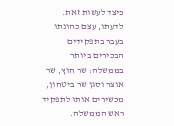כיצד לעשות זאת. לדעתו, עצם כהונתו בעבר בתפקידים הבכירים ביותר בממשלה: שר חוץ, שר אוצר וסגן שר ביטחון, מכשירים אותו לתפקיד ראש הממשלה.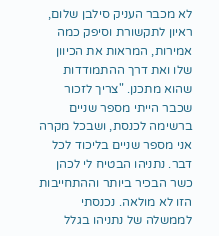לא מכבר העניק סילבן שלום, ראיון לתקשורת וסיפק כמה אמירות, המראות את הכיוון שלו ואת דרך ההתמודדות שהוא מתכנן. "צריך לזכור שכבר הייתי מספר שניים ברשימה לכנסת, ושבכל מקרה אני מספר שניים בליכוד לכל דבר. נתניהו הבטיח לי לכהן כשר הבכיר ביותר וההתחייבות הזו לא מולאה. נכנסתי לממשלה של נתניהו בגלל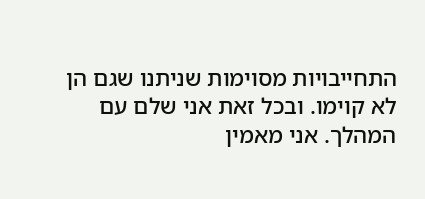התחייבויות מסוימות שניתנו שגם הן לא קוימו. ובכל זאת אני שלם עם המהלך. אני מאמין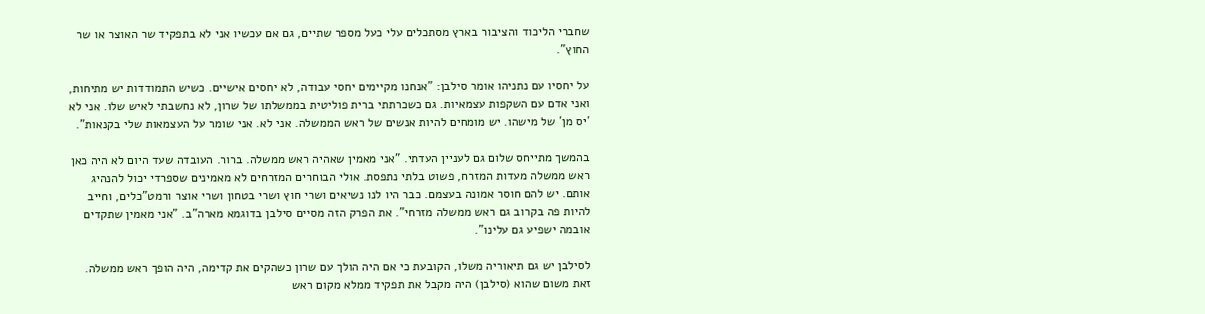שחברי הליכוד והציבור בארץ מסתכלים עלי כעל מספר שתיים, גם אם עכשיו אני לא בתפקיד שר האוצר או שר החוץ".

על יחסיו עם נתניהו אומר סילבן: "אנחנו מקיימים יחסי עבודה, לא יחסים אישיים. כשיש התמודדות יש מתיחות, ואני אדם עם השקפות עצמאיות. גם כשכרתתי ברית פוליטית בממשלתו של שרון, לא נחשבתי לאיש שלו. אני לא ´יס מן´ של מישהו. יש מומחים להיות אנשים של ראש הממשלה. אני לא. אני שומר על העצמאות שלי בקנאות".

בהמשך מתייחס שלום גם לעניין העדתי. "אני מאמין שאהיה ראש ממשלה. ברור. העובדה שעד היום לא היה כאן ראש ממשלה מעדות המזרח, פשוט בלתי נתפסת. אולי הבוחרים המזרחים לא מאמינים שספרדי יכול להנהיג אותם. יש להם חוסר אמונה בעצמם. כבר היו לנו נשיאים ושרי חוץ ושרי בטחון ושרי אוצר ורמט"כלים, וחייב להיות פה בקרוב גם ראש ממשלה מזרחי". את הפרק הזה מסיים סילבן בדוגמא מארה"ב. "אני מאמין שתקדים אובמה ישפיע גם עלינו".

לסילבן יש גם תיאוריה משלו, הקובעת כי אם היה הולך עם שרון כשהקים את קדימה, היה הופך ראש ממשלה. זאת משום שהוא (סילבן) היה מקבל את תפקיד ממלא מקום ראש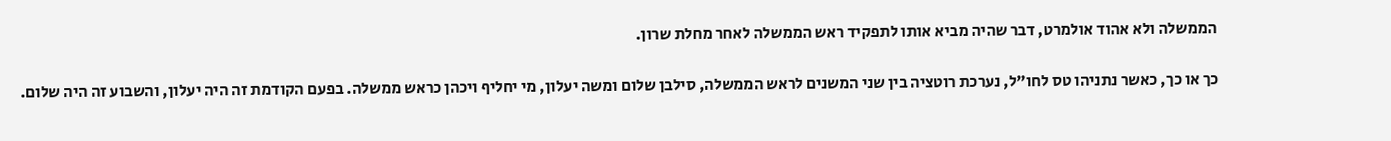הממשלה ולא אהוד אולמרט, דבר שהיה מביא אותו לתפקיד ראש הממשלה לאחר מחלת שרון.

כך או כך, כאשר נתניהו טס לחו"ל, נערכת רוטציה בין שני המשנים לראש הממשלה, סילבן שלום ומשה יעלון, מי יחליף ויכהן כראש ממשלה. בפעם הקודמת זה היה יעלון, והשבוע זה היה שלום.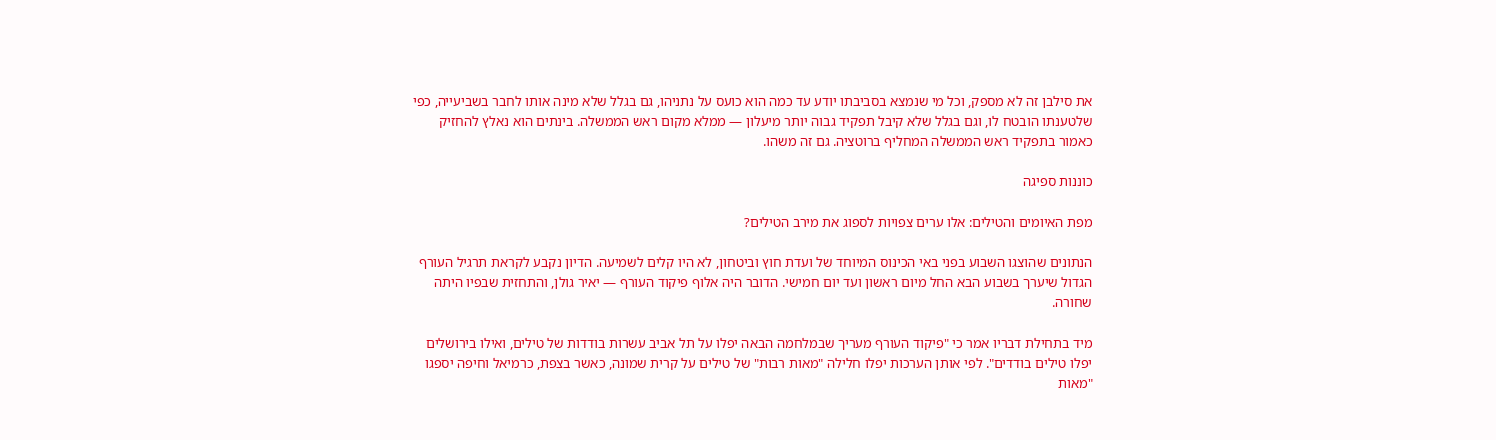את סילבן זה לא מספק, וכל מי שנמצא בסביבתו יודע עד כמה הוא כועס על נתניהו, גם בגלל שלא מינה אותו לחבר בשביעייה, כפי שלטענתו הובטח לו, וגם בגלל שלא קיבל תפקיד גבוה יותר מיעלון — ממלא מקום ראש הממשלה. בינתים הוא נאלץ להחזיק כאמור בתפקיד ראש הממשלה המחליף ברוטציה. גם זה משהו.

כוננות ספיגה

מפת האיומים והטילים: אלו ערים צפויות לספוג את מירב הטילים?

הנתונים שהוצגו השבוע בפני באי הכינוס המיוחד של ועדת חוץ וביטחון, לא היו קלים לשמיעה. הדיון נקבע לקראת תרגיל העורף הגדול שיערך בשבוע הבא החל מיום ראשון ועד יום חמישי. הדובר היה אלוף פיקוד העורף — יאיר גולן, והתחזית שבפיו היתה שחורה.

מיד בתחילת דבריו אמר כי "פיקוד העורף מעריך שבמלחמה הבאה יפלו על תל אביב עשרות בודדות של טילים, ואילו בירושלים יפלו טילים בודדים". לפי אותן הערכות יפלו חלילה "מאות רבות" של טילים על קרית שמונה, כאשר בצפת, כרמיאל וחיפה יספגו "מאות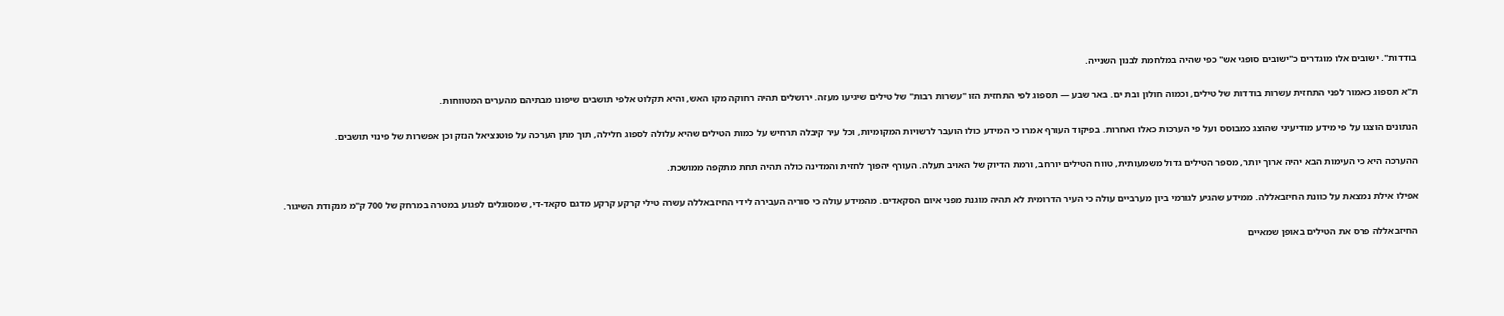בודדות". ישובים אלו מוגדרים כ"ישובים סופגי אש" כפי שהיה במלחמת לבנון השנייה.

ת"א תספוג כאמור לפני התחזית עשרות בודדות של טילים, וכמוה חולון ובת ים. באר שבע — תספוג לפי התחזית הזו "עשרות רבות" של טילים שיגיעו מעזה. ירושלים תהיה רחוקה מקו האש, והיא תקלוט אלפי תושבים שיפונו מבתיהם מהערים המטווחות.

הנתונים הוצגו על פי מידע מודיעיני שהוצג כמבוסס ועל פי הערכות כאלו ואחרות. בפיקוד העורף אמרו כי המידע כולו הועבר לרשויות המקומיות, וכל עיר קיבלה תרחיש על כמות הטילים שהיא עלולה לספוג חלילה, תוך מתן הערכה על פוטנציאל הנזק וכן אפשרות של פינוי תושבים.

ההערכה היא כי העימות הבא יהיה ארוך יותר, מספר הטילים גדול משמעותית, טווח הטילים יורחב, ורמת הדיוק של האויב תעלה. העורף יהפוך לחזית והמדינה כולה תהיה תחת מתקפה ממושכת.

אפילו אילת נמצאת על כוונת החיזבאללה. ממידע שהגיע לגורמי ביון מערביים עולה כי העיר הדרומית לא תהיה מוגנת מפני איום הסקאדים. מהמידע עולה כי סוריה העבירה לידי החיזבאללה עשרה טילי קרקע קרקע מדגם סקאד-די, שמסוגלים לפגוע במטרה במרחק של 700 ק"מ מנקודת השיגור.

החיזבאללה פרס את הטילים באופן שמאיים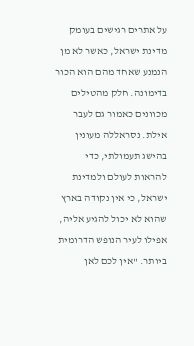על אתרים רגישים בעומק מדינת ישראל, כאשר לא מן הנמנע שאחד מהם הוא הכור בדימונה. חלק מהטילים מכוונים כאמור גם לעבר אילת. נסראללה מעונין בהישג תעמולתי, כדי להראות לעולם ולמדינת ישראל, כי אין נקודה בארץ שהוא לא יכול להגיע אליה, אפילו לעיר הנופש הדרומית ביותר. "אין לכם לאן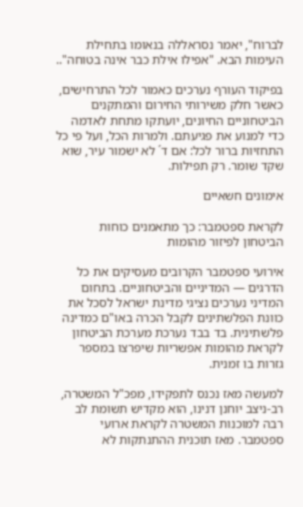לברוח", יאמר נסראללה בנאומו בתחילת העימות הבא. "אפילו אילת כבר אינה בטוחה"..

בפיקוד העורף נערכים כאמור לכל התרחישים, כאשר חלק משירותי החירום והמתקנים הביטחוניים החיונים, יועתקו מתחת לאדמה כדי למנוע את פגיעתם. ולמרות הכל, ועל פי כל התחזיות ברור לכל: אם ד´ לא ישמור עיר, שוא שקד שומר. רק תפילות.

אימונים חשאיים

לקראת ספטמבר: כך מתאמנים כוחות הביטחון לפיזור מהומות

אירועי ספטמבר הקרובים מעסיקים את כל הדרגים — המדיניים והביטחוניים. בתחום המדיני נערכים נציגי מדינת ישראל לסכל את כוונת הפלשתינים לקבל הכרה באו"ם כמדינה פלשתינית. בד בבד נערכת מערכת הביטחון לקראת מהומות אפשריות שיפרצו במספר גזרות בו זמנית.

למעשה מאז נכנס לתפקידו, מפכ"ל המשטרה, רב-ניצב יוחנן דנינו, הוא מקדיש תשומת לב רבה למוכנות המשטרה לקראת ארועי ספטמבר. מאז תוכנית ההתנתקות לא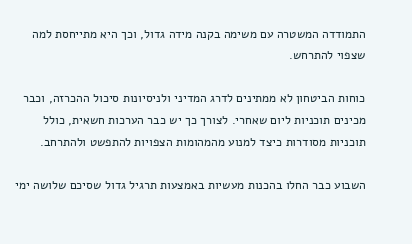התמודדה המשטרה עם משימה בקנה מידה גדול, וכך היא מתייחסת למה שצפוי להתרחש.

כוחות הביטחון לא ממתינים לדרג המדיני ולניסיונות סיכול ההכרזה, וכבר מכינים תוכניות ליום שאחרי. לצורך כך יש כבר הערכות חשאית, כולל תוכניות מסודרות כיצד למנוע מהמהומות הצפויות להתפשט ולהתרחב.

השבוע כבר החלו בהכנות מעשיות באמצעות תרגיל גדול שסיכם שלושה ימי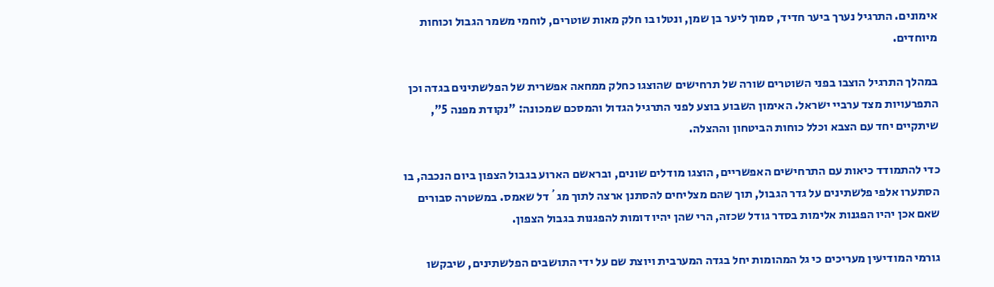אימונים. התרגיל נערך ביער חדיד, סמוך ליער בן שמן, ונטלו בו חלק מאות שוטרים, לוחמי משמר הגבול וכוחות מיוחדים.

במהלך התרגיל הוצבו בפני השוטרים שורה של תרחישים שהוצגו כחלק ממחאה אפשרית של הפלשתינים בגדה וכן התפרעויות מצד ערביי ישראל. האימון השבוע בוצע לפני התרגיל הגדול והמסכם שמכונה: "נקודת מפנה 5", שיתקיים יחד עם הצבא וכלל כוחות הביטחון וההצלה.

כדי להתמודד כיאות עם התרחישים האפשריים, הוצגו מודלים שונים, ובראשם הארוע בגבול הצפון ביום הנכבה, בו הסתערו אלפי פלשתינים על גדר הגבול, תוך שהם מצליחים להסתנן ארצה לתוך מג´דל שאמס. במשטרה סבורים שאם אכן יהיו הפגנות אלימות בסדר גודל שכזה, הרי שהן יהיו דומות להפגנות בגבול הצפון.

גורמי המודיעין מעריכים כי גל המהומות יחל בגדה המערבית ויוצת שם על ידי התושבים הפלשתינים, שיבקשו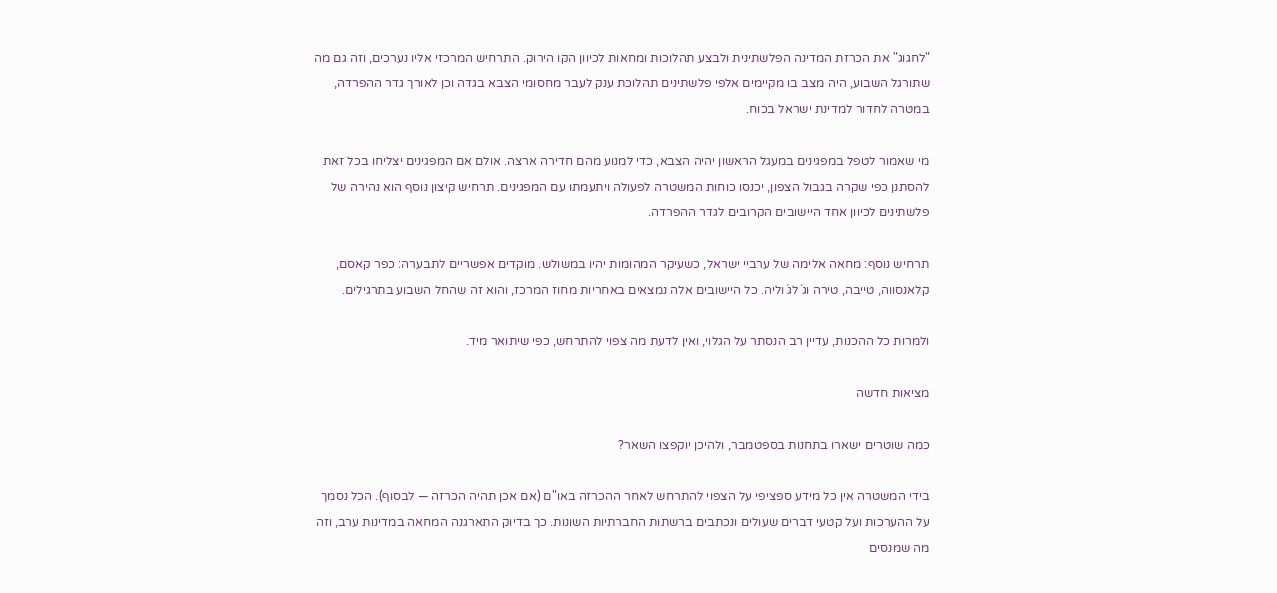"לחגוג" את הכרזת המדינה הפלשתינית ולבצע תהלוכות ומחאות לכיוון הקו הירוק. התרחיש המרכזי אליו נערכים, וזה גם מה שתורגל השבוע, היה מצב בו מקיימים אלפי פלשתינים תהלוכת ענק לעבר מחסומי הצבא בגדה וכן לאורך גדר ההפרדה, במטרה לחדור למדינת ישראל בכוח.

מי שאמור לטפל במפגינים במעגל הראשון יהיה הצבא, כדי למנוע מהם חדירה ארצה. אולם אם המפגינים יצליחו בכל זאת להסתנן כפי שקרה בגבול הצפון, יכנסו כוחות המשטרה לפעולה ויתעמתו עם המפגינים. תרחיש קיצון נוסף הוא נהירה של פלשתינים לכיוון אחד היישובים הקרובים לגדר ההפרדה.

תרחיש נוסף: מחאה אלימה של ערביי ישראל, כשעיקר המהומות יהיו במשולש. מוקדים אפשריים לתבערה: כפר קאסם, קלאנסווה, טייבה, טירה וג´לג´וליה. כל היישובים אלה נמצאים באחריות מחוז המרכז, והוא זה שהחל השבוע בתרגילים.

ולמרות כל ההכנות, עדיין רב הנסתר על הגלוי, ואין לדעת מה צפוי להתרחש, כפי שיתואר מיד.

מציאות חדשה

כמה שוטרים ישארו בתחנות בספטמבר, ולהיכן יוקפצו השאר?

בידי המשטרה אין כל מידע ספציפי על הצפוי להתרחש לאחר ההכרזה באו"ם (אם אכן תהיה הכרזה — לבסוף). הכל נסמך על ההערכות ועל קטעי דברים שעולים ונכתבים ברשתות החברתיות השונות. כך בדיוק התארגנה המחאה במדינות ערב, וזה מה שמנסים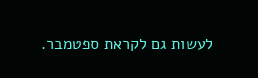לעשות גם לקראת ספטמבר.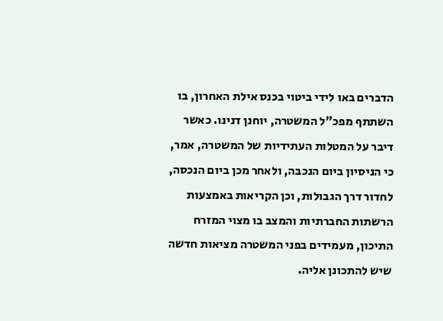הדברים באו לידי ביטוי בכנס אילת האחרון, בו השתתף מפכ"ל המשטרה, יוחנן דנינו. כאשר דיבר על המטלות העתידיות של המשטרה, אמר, כי הניסיון ביום הנכבה, ולאחר מכן ביום הנכסה, לחדור דרך הגבולות, וכן הקריאות באמצעות הרשתות החברתיות והמצב בו מצוי המזרח התיכון, מעמידים בפני המשטרה מציאות חדשה שיש להתכונן אליה.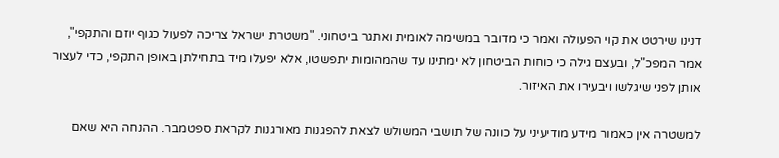דנינו שירטט את קוי הפעולה ואמר כי מדובר במשימה לאומית ואתגר ביטחוני. "משטרת ישראל צריכה לפעול כגוף יוזם והתקפי", אמר המפכ"ל, ובעצם גילה כי כוחות הביטחון לא ימתינו עד שהמהומות יתפשטו, אלא יפעלו מיד בתחילתן באופן התקפי, כדי לעצור אותן לפני שיגלשו ויבעירו את האיזור.

למשטרה אין כאמור מידע מודיעיני על כוונה של תושבי המשולש לצאת להפגנות מאורגנות לקראת ספטמבר. ההנחה היא שאם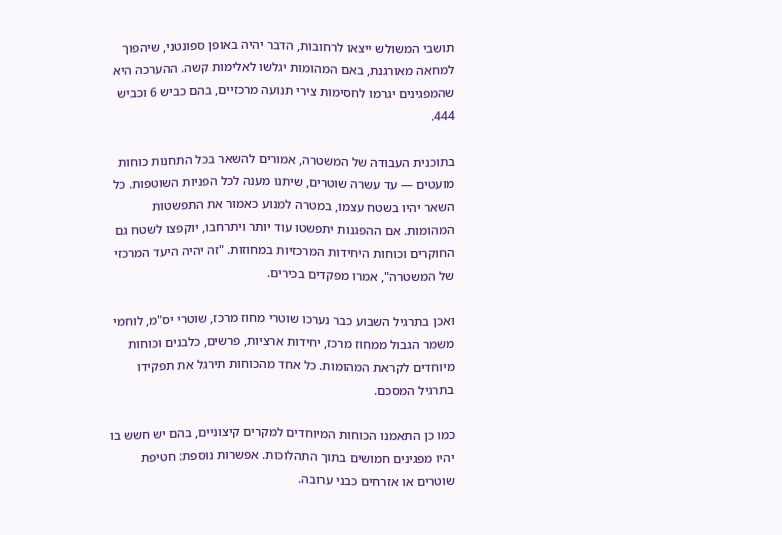תושבי המשולש ייצאו לרחובות, הדבר יהיה באופן ספונטני, שיהפוך למחאה מאורגנת, באם המהומות יגלשו לאלימות קשה. ההערכה היא שהמפגינים יגרמו לחסימות צירי תנועה מרכזיים, בהם כביש 6 וכביש 444.

בתוכנית העבודה של המשטרה, אמורים להשאר בכל התחנות כוחות מועטים — עד עשרה שוטרים, שיתנו מענה לכל הפניות השוטפות. כל השאר יהיו בשטח עצמו, במטרה למנוע כאמור את התפשטות המהומות. אם ההפגנות יתפשטו עוד יותר ויתרחבו, יוקפצו לשטח גם החוקרים וכוחות היחידות המרכזיות במחוזות. "זה יהיה היעד המרכזי של המשטרה", אמרו מפקדים בכירים.

ואכן בתרגיל השבוע כבר נערכו שוטרי מחוז מרכז, שוטרי יס"מ, לוחמי משמר הגבול ממחוז מרכז, יחידות ארציות, פרשים, כלבנים וכוחות מיוחדים לקראת המהומות. כל אחד מהכוחות תירגל את תפקידו בתרגיל המסכם.

כמו כן התאמנו הכוחות המיוחדים למקרים קיצוניים, בהם יש חשש בו יהיו מפגינים חמושים בתוך התהלוכות. אפשרות נוספת: חטיפת שוטרים או אזרחים כבני ערובה.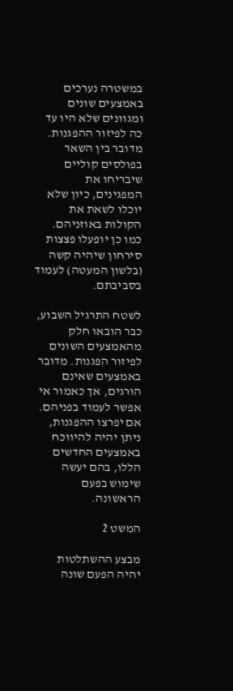במשטרה נערכים באמצעים שונים ומגוונים שלא היו עד כה לפיזור ההפגנות. מדובר בין השאר בפולסים קוליים שיבריחו את המפגינים, כיון שלא יוכלו לשאת את הקולות באוזניהם. כמו כן יופעלו פצצות סירחון שיהיה קשה (בלשון המעטה) לעמוד בסביבתם.

לשטח התרגיל השבוע, כבר הובאו חלק מהאמצעים השונים לפיזור הפגנות. מדובר באמצעים שאינם הורגים, אך כאמור אי אפשר לעמוד בפניהם. אם יפרצו ההפגנות, ניתן יהיה להיווכח באמצעים החדשים הללו, בהם יעשה שימוש בפעם הראשונה.

המשט 2

מבצע ההשתלטות יהיה הפעם שונה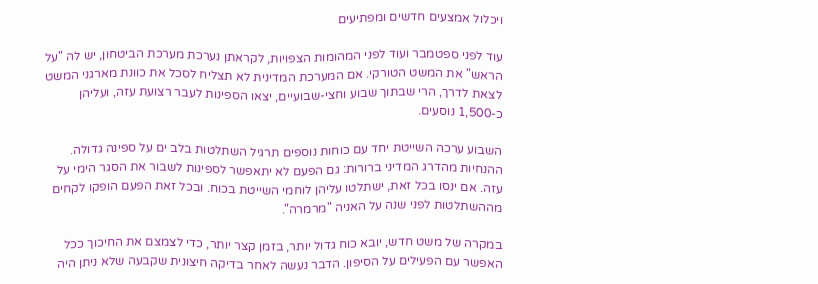ויכלול אמצעים חדשים ומפתיעים

עוד לפני ספטמבר ועוד לפני המהומות הצפויות, לקראתן נערכת מערכת הביטחון, יש לה "על הראש" את המשט הטורקי. אם המערכת המדינית לא תצליח לסכל את כוונת מארגני המשט לצאת לדרך, הרי שבתוך שבוע וחצי-שבועיים, יצאו הספינות לעבר רצועת עזה, ועליהן כ-1,500 נוסעים.

השבוע ערכה השייטת יחד עם כוחות נוספים תרגיל השתלטות בלב ים על ספינה גדולה. ההנחיות מהדרג המדיני ברורות: גם הפעם לא יתאפשר לספינות לשבור את הסגר הימי על עזה. אם ינסו בכל זאת, ישתלטו עליהן לוחמי השייטת בכוח. ובכל זאת הפעם הופקו לקחים מההשתלטות לפני שנה על האניה "מרמרה".

במקרה של משט חדש, יובא כוח גדול יותר, בזמן קצר יותר, כדי לצמצם את החיכוך ככל האפשר עם הפעילים על הסיפון. הדבר נעשה לאחר בדיקה חיצונית שקבעה שלא ניתן היה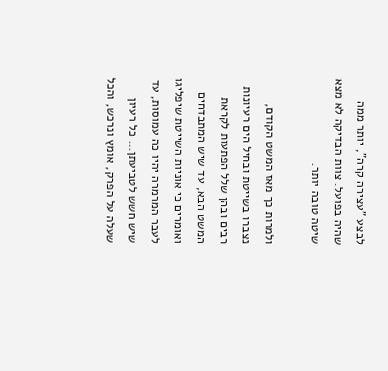לבצע "עצירה קרה", יותר ממה שהיה בפועל. צוות הבדיקה לא מצא שיטה טובה יותר.

ולמרות כך מאז המשט הקודם, נצברו בשייטת ובחיל הים רעיונות רבים ובהן שלל הפתעות לקראת המשט הבא, עד שיש המתבדחים ואומרים כי אוניות השייטת שיפליגו לעבר המרמרה יהיו כה עמוסות, עד שיש חשש לטביעתן... כל רעיון שעלה על הפרק, אומץ ונרכש, והכל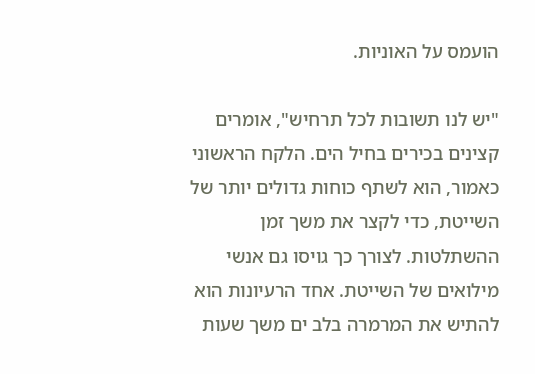הועמס על האוניות.

"יש לנו תשובות לכל תרחיש", אומרים קצינים בכירים בחיל הים. הלקח הראשוני כאמור, הוא לשתף כוחות גדולים יותר של השייטת, כדי לקצר את משך זמן ההשתלטות. לצורך כך גויסו גם אנשי מילואים של השייטת. אחד הרעיונות הוא להתיש את המרמרה בלב ים משך שעות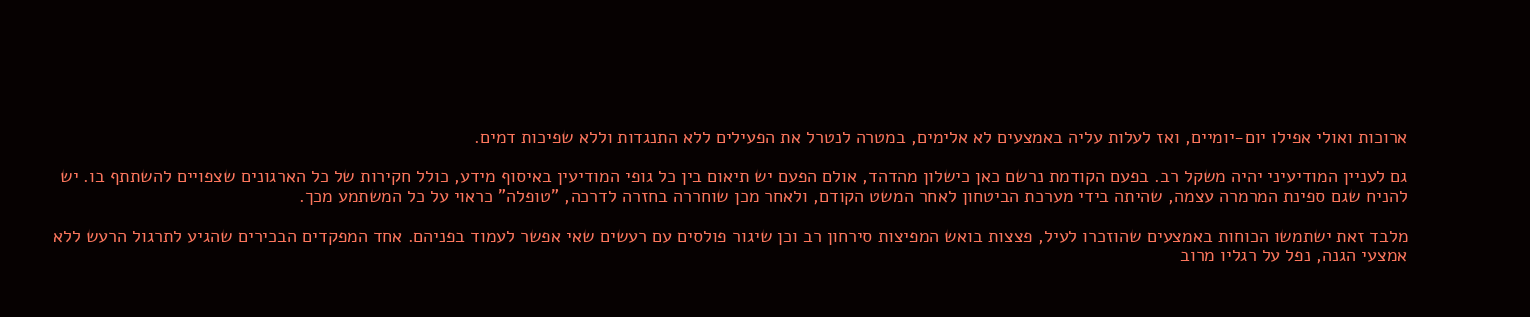ארוכות ואולי אפילו יום-יומיים, ואז לעלות עליה באמצעים לא אלימים, במטרה לנטרל את הפעילים ללא התנגדות וללא שפיכות דמים.

גם לעניין המודיעיני יהיה משקל רב. בפעם הקודמת נרשם כאן כישלון מהדהד, אולם הפעם יש תיאום בין כל גופי המודיעין באיסוף מידע, כולל חקירות של כל הארגונים שצפויים להשתתף בו. יש להניח שגם ספינת המרמרה עצמה, שהיתה בידי מערכת הביטחון לאחר המשט הקודם, ולאחר מכן שוחררה בחזרה לדרכה, "טופלה" כראוי על כל המשתמע מכך.

מלבד זאת ישתמשו הכוחות באמצעים שהוזכרו לעיל, פצצות בואש המפיצות סירחון רב וכן שיגור פולסים עם רעשים שאי אפשר לעמוד בפניהם. אחד המפקדים הבכירים שהגיע לתרגול הרעש ללא אמצעי הגנה, נפל על רגליו מרוב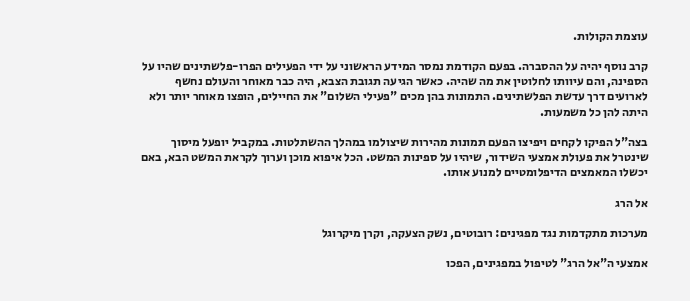עוצמת הקולות.

קרב נוסף יהיה על ההסברה. בפעם הקודמת נמסר המידע הראשוני על ידי הפעילים הפרו-פלשתינים שהיו על הספינה, והם עיוותו לחלוטין את מה שהיה. כאשר הגיעה תגובת הצבא, היה כבר מאוחר והעולם נחשף לארועים דרך עדשת הפלשתינים. התמונות בהן מכים "פעילי השלום" את החיילים, הופצו מאוחר יותר ולא היתה להן כל משמעות.

בצה"ל הפיקו לקחים ויפיצו הפעם תמונות מהירות שיצולמו במהלך ההשתלטות. במקביל יופעל מיסוך שינטרל את פעולת אמצעי השידור, שיהיו על ספינות המשט. הכל איפוא מוכן וערוך לקראת המשט הבא, באם יכשלו המאמצים הדיפלומטיים למנוע אותו.

אל הרג

מערכות מתקדמות נגד מפגינים: רובוטים, נשק הצעקה, וקרן מיקרוגל

אמצעי ה"אל הרג" לטיפול במפגינים, הפכו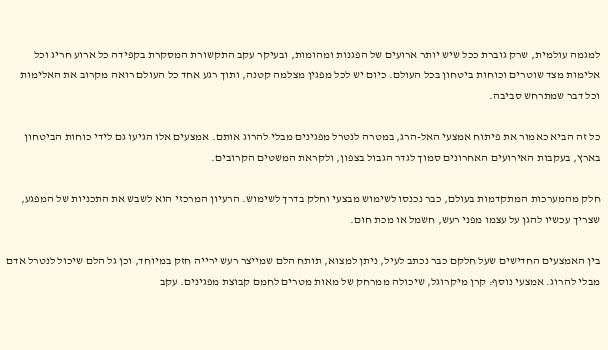למגמה עולמית, שרק גוברת ככל שיש יותר ארועים של הפגנות ומהומות, ובעיקר עקב התקשורת המסקרת בקפידה כל ארוע חריג וכל אלימות מצד שוטרים וכוחות ביטחון בכל העולם. כיום יש לכל מפגין מצלמה קטנה, ותוך רגע אחד כל העולם רואה מקרוב את האלימות וכל דבר שמתרחש סביבה.

כל זה הביא כאמור את פיתוח אמצעי האל-הרג, במטרה לנטרל מפגינים מבלי להרוג אותם. אמצעים אלו הגיעו גם לידי כוחות הביטחון בארץ, בעקבות האירועים האחרונים סמוך לגדר הגבול בצפון, ולקראת המשטים הקרובים.

חלק מהמערכות המתקדמות בעולם, כבר נכנסו לשימוש מבצעי וחלק בדרך לשימוש. הרעיון המרכזי הוא לשבש את התכניות של המפגע, שצריך עכשיו להגן על עצמו מפני רעש, חשמל או מכת חום.

בין האמצעים החדישים שעל חלקם כבר נכתב לעיל, ניתן למצוא, תותח הלם שמייצר רעש ירייה חזק במיוחד, וכן גל הלם שיכול לנטרל אדם מבלי להרוג. אמצעי נוסף: קרן מיקרוגל, שיכולה ממרחק של מאות מטרים לחמם קבוצת מפגינים. עקב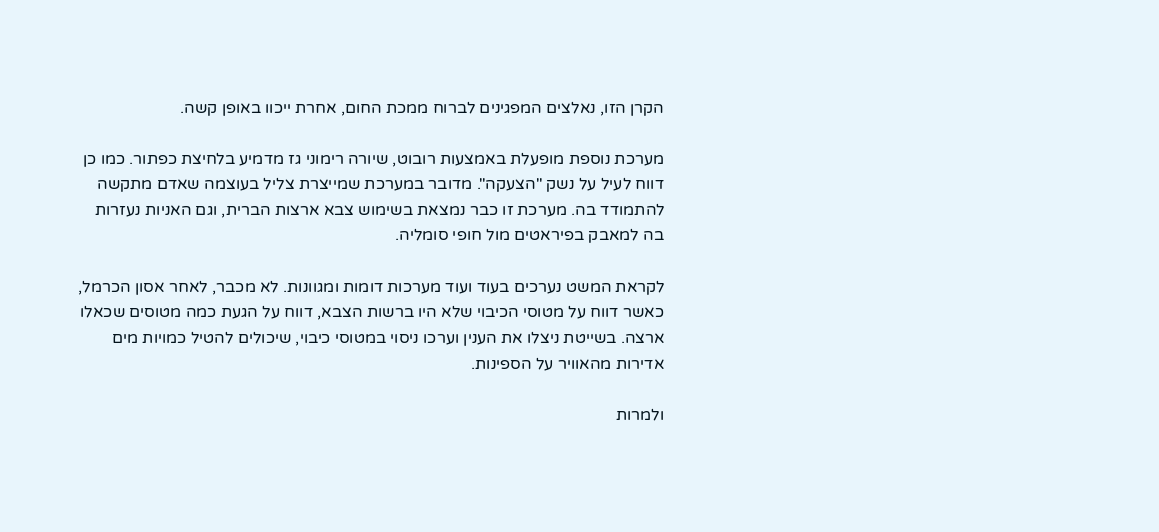הקרן הזו, נאלצים המפגינים לברוח ממכת החום, אחרת ייכוו באופן קשה.

מערכת נוספת מופעלת באמצעות רובוט, שיורה רימוני גז מדמיע בלחיצת כפתור. כמו כן דווח לעיל על נשק "הצעקה". מדובר במערכת שמייצרת צליל בעוצמה שאדם מתקשה להתמודד בה. מערכת זו כבר נמצאת בשימוש צבא ארצות הברית, וגם האניות נעזרות בה למאבק בפיראטים מול חופי סומליה.

לקראת המשט נערכים בעוד ועוד מערכות דומות ומגוונות. לא מכבר, לאחר אסון הכרמל, כאשר דווח על מטוסי הכיבוי שלא היו ברשות הצבא, דווח על הגעת כמה מטוסים שכאלו ארצה. בשייטת ניצלו את הענין וערכו ניסוי במטוסי כיבוי, שיכולים להטיל כמויות מים אדירות מהאוויר על הספינות.

ולמרות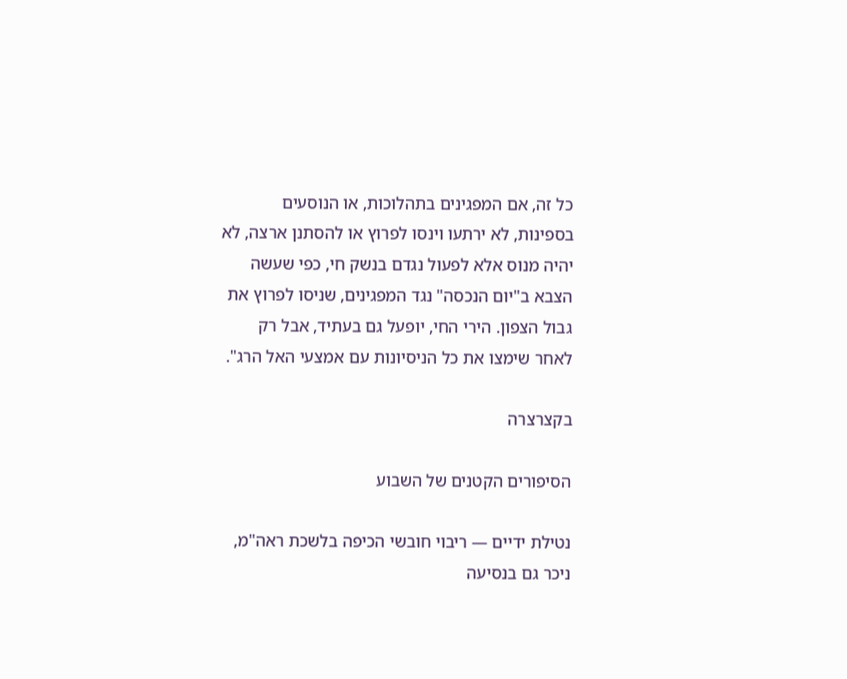כל זה, אם המפגינים בתהלוכות, או הנוסעים בספינות, לא ירתעו וינסו לפרוץ או להסתנן ארצה, לא יהיה מנוס אלא לפעול נגדם בנשק חי, כפי שעשה הצבא ב"יום הנכסה" נגד המפגינים, שניסו לפרוץ את גבול הצפון. הירי החי, יופעל גם בעתיד, אבל רק לאחר שימצו את כל הניסיונות עם אמצעי האל הרג".

בקצרצרה

הסיפורים הקטנים של השבוע

נטילת ידיים — ריבוי חובשי הכיפה בלשכת ראה"מ, ניכר גם בנסיעה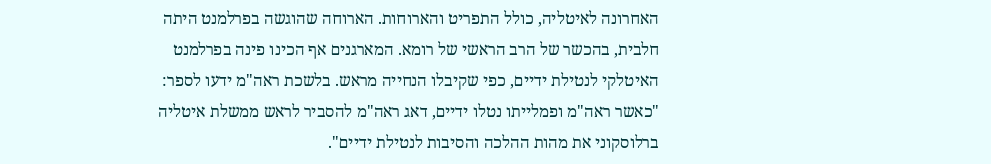האחרונה לאיטליה, כולל התפריט והארוחות. הארוחה שהוגשה בפרלמנט היתה חלבית, בהכשר של הרב הראשי של רומא. המארגנים אף הכינו פינה בפרלמנט האיטלקי לנטילת ידיים, כפי שקיבלו הנחייה מראש. בלשכת ראה"מ ידעו לספר: "כאשר ראה"מ ופמלייתו נטלו ידיים, דאג ראה"מ להסביר לראש ממשלת איטליה ברלוסקוני את מהות ההלכה והסיבות לנטילת ידיים".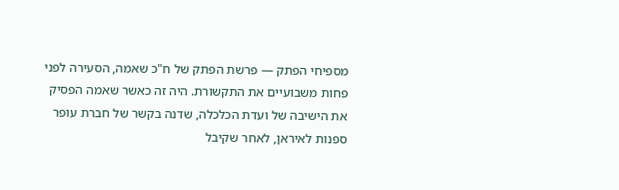מספיחי הפתק — פרשת הפתק של ח"כ שאמה, הסעירה לפני פחות משבועיים את התקשורת. היה זה כאשר שאמה הפסיק את הישיבה של ועדת הכלכלה, שדנה בקשר של חברת עופר ספנות לאיראן, לאחר שקיבל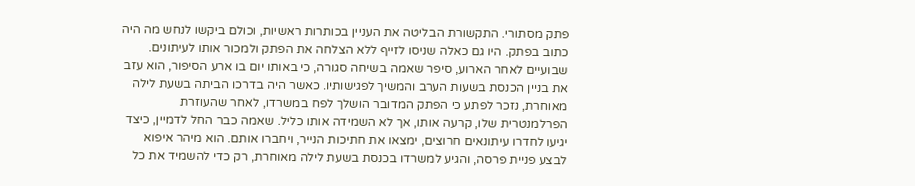פתק מסתורי. התקשורת הבליטה את העניין בכותרות ראשיות, וכולם ביקשו לנחש מה היה כתוב בפתק. היו גם כאלה שניסו לזייף ללא הצלחה את הפתק ולמכור אותו לעיתונים. שבועיים לאחר הארוע, סיפר שאמה בשיחה סגורה, כי באותו יום בו ארע הסיפור, הוא עזב את בניין הכנסת בשעות הערב והמשיך לפגישותיו. כאשר היה בדרכו הביתה בשעת לילה מאוחרת, נזכר לפתע כי הפתק המדובר הושלך לפח במשרדו, לאחר שהעוזרת הפרלמנטרית שלו, קרעה אותו, אך לא השמידה אותו כליל. שאמה כבר החל לדמיין, כיצד יגיעו לחדרו עיתונאים חרוצים, ימצאו את חתיכות הנייר, ויחברו אותם. הוא מיהר איפוא לבצע פניית פרסה, והגיע למשרדו בכנסת בשעת לילה מאוחרת, רק כדי להשמיד את כל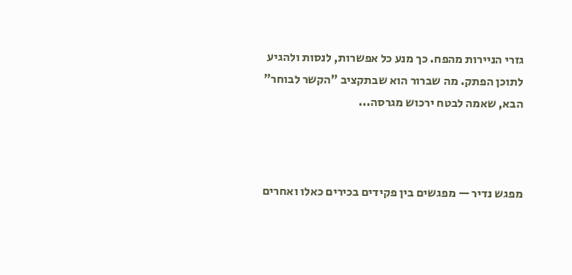גזרי הניירות מהפח. כך מנע כל אפשרות, לנסות ולהגיע לתוכן הפתק. מה שברור הוא שבתקציב "הקשר לבוחר" הבא, שאמה לבטח ירכוש מגרסה...



מפגש נדיר — מפגשים בין פקידים בכירים כאלו ואחרים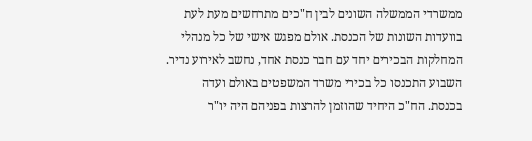ממשרדי הממשלה השונים לבין ח"כים מתרחשים מעת לעת בוועדות השונות של הכנסת. אולם מפגש אישי של כל מנהלי המחלקות הבכירים יחד עם חבר כנסת אחד, נחשב לאירוע נדיר. השבוע התכנסו כל בכירי משרד המשפטים באולם ועדה בכנסת. הח"כ היחיד שהוזמן להרצות בפניהם היה יו"ר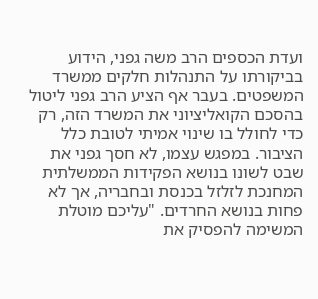ועדת הכספים הרב משה גפני, הידוע בביקורתו על התנהלות חלקים ממשרד המשפטים. בעבר אף הציע הרב גפני ליטול בהסכם הקואליציוני את המשרד הזה, רק כדי לחולל בו שינוי אמיתי לטובת כלל הציבור. במפגש עצמו, לא חסך גפני את שבט לשונו בנושא הפקידות הממשלתית המחנכת לזלזל בכנסת ובחבריה, אך לא פחות בנושא החרדים. "עליכם מוטלת המשימה להפסיק את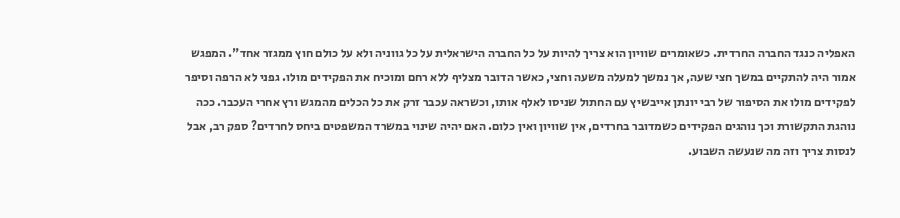האפליה כנגד החברה החרדית. כשאומרים שוויון הוא צריך להיות על כל החברה הישראלית על כל גווניה ולא על כולם חוץ ממגזר אחד". המפגש אמור היה להתקיים במשך חצי שעה, אך נמשך למעלה משעה וחצי, כאשר הדובר מצליף ללא רחם ומוכיח את הפקידים מולו. גפני לא הרפה וסיפר לפקידים מולו את הסיפור של רבי יונתן אייבשיץ עם החתול שניסו לאלף אותו, וכשראה עכבר זרק את כל הכלים מהמגש ורץ אחרי העכבר. ככה נוהגת התקשורת וכך נוהגים הפקידים כשמדובר בחרדים, אין שוויון ואין כלום. האם יהיה שינוי במשרד המשפטים ביחס לחרדים? ספק רב, אבל לנסות צריך וזה מה שנעשה השבוע.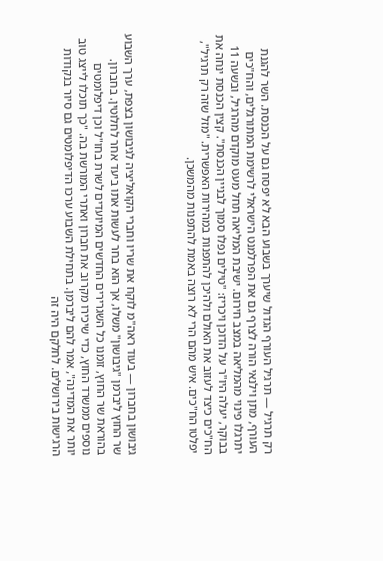רק תרגיל — תרגיל העורף הגדול שיערך בשבוע הבא לא יפסח גם על הכנסת. השר להגנת העורף, מתן וילנאי הורה לצרף גם את הפרלמנט הישראלי לרשימת המתורגלים, והח"כים יתרגלו פינוי מהמליאה במצב חירום. ישיבת המליאה תחל מעט מוקדם מהרגיל, ובשעה 11 בבוקר, יעלה היו"ר על הדוכן ויכריז: "טילים נפלו סמוך לבניין הכנסת". קצין הכנסת ינחה את הח"כים כיצד לעזוב את האולם ולהיכן להתפנות במהירות האפשרית. "מזל שזה רק תרגיל", יפלטו הח"כים. איש מהם הרי לא רוצה באמת להתפנות מהמשכן.



גיבושון בחברון — בעוד ראה"מ לוקח את שריו וחברי הקואליציה לגיבושון בצפת, ערך השבוע שר החוץ ליברמן "גיבושון" משלו, אך הוא בחר לעשות אתו ביעד אחר לחלוטין. בחברון. בהוראת שר החוץ, זומנו כל השגרירים החדשים המיועדים לשרת בחו"ל וכן דיפלומטים נוספים ממשרד החוץ, כדי שיכירו מקרוב את חברון ואתרי המורשת בה. "כך תוכלו לייצג טוב יותר את המדינה", אמר להם ליברמן. בתחילת השבוע ערכו הדיפלומטים גם סיור בנקודות הרגישות בירושלים. לחלקם היה זה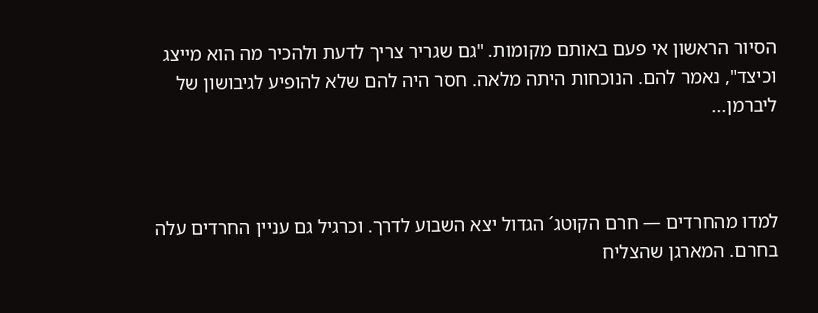הסיור הראשון אי פעם באותם מקומות. "גם שגריר צריך לדעת ולהכיר מה הוא מייצג וכיצד", נאמר להם. הנוכחות היתה מלאה. חסר היה להם שלא להופיע לגיבושון של ליברמן...



למדו מהחרדים — חרם הקוטג´ הגדול יצא השבוע לדרך. וכרגיל גם עניין החרדים עלה בחרם. המארגן שהצליח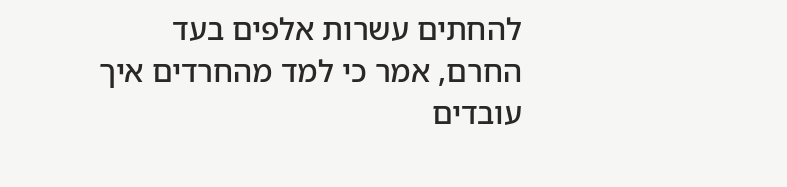להחתים עשרות אלפים בעד החרם, אמר כי למד מהחרדים איך עובדים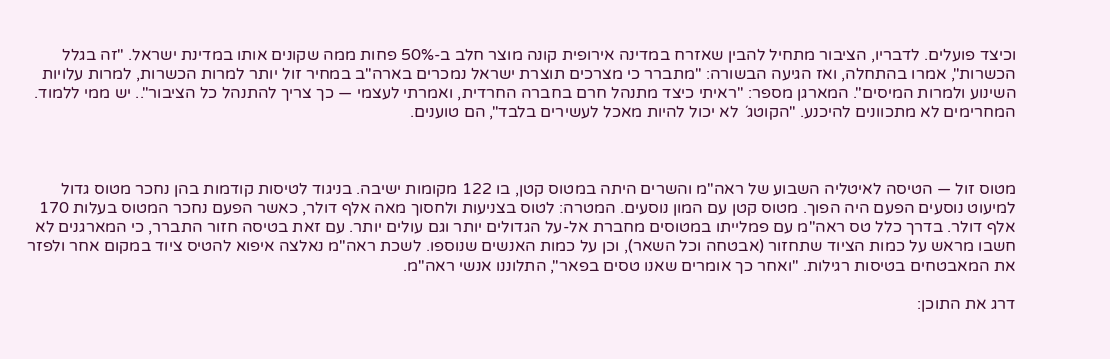וכיצד פועלים. לדבריו, הציבור מתחיל להבין שאזרח במדינה אירופית קונה מוצר חלב ב-50% פחות ממה שקונים אותו במדינת ישראל. "זה בגלל הכשרות", אמרו בהתחלה, ואז הגיעה הבשורה: "מתברר כי מצרכים תוצרת ישראל נמכרים בארה"ב במחיר זול יותר למרות הכשרות, למרות עלויות השינוע ולמרות המיסים". המארגן מספר: "ראיתי כיצד מתנהל חרם בחברה החרדית, ואמרתי לעצמי — כך צריך להתנהל כל הציבור".. יש ממי ללמוד. המחרימים לא מתכוונים להיכנע. "הקוטג´ לא יכול להיות מאכל לעשירים בלבד", הם טוענים.



מטוס זול — הטיסה לאיטליה השבוע של ראה"מ והשרים היתה במטוס קטן, בו 122 מקומות ישיבה. בניגוד לטיסות קודמות בהן נחכר מטוס גדול למיעוט נוסעים הפעם היה הפוך. מטוס קטן עם המון נוסעים. המטרה: לטוס בצניעות ולחסוך מאה אלף דולר, כאשר הפעם נחכר המטוס בעלות 170 אלף דולר. בדרך כלל טס ראה"מ עם פמלייתו במטוסים מחברת אל-על הגדולים יותר וגם עולים יותר. עם זאת בטיסה חזור התברר, כי המארגנים לא חשבו מראש על כמות הציוד שתחזור (אבטחה וכל השאר), וכן על כמות האנשים שנוספו. לשכת ראה"מ נאלצה איפוא להטיס ציוד במקום אחר ולפזר את המאבטחים בטיסות רגילות. "ואחר כך אומרים שאנו טסים בפאר", התלוננו אנשי ראה"מ.

דרג את התוכן: